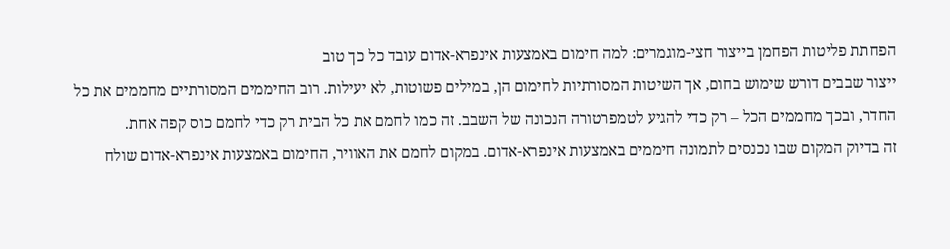הפחתת פליטות הפחמן בייצור חצי-מוגמרים: למה חימום באמצעות אינפרא-אדום עובד כל כך טוב
ייצור שבבים דורש שימוש בחום, אך השיטות המסורתיות לחימום הן, במילים פשוטות, לא יעילות. רוב החיממים המסורתיים מחממים את כל החדר, ובכך מחממים הכל – רק כדי להגיע לטמפרטורה הנכונה של השבב. זה כמו לחמם את כל הבית רק כדי לחמם כוס קפה אחת.
זה בדיוק המקום שבו נכנסים לתמונה חיממים באמצעות אינפרא-אדום. במקום לחמם את האוויר, החימום באמצעות אינפרא-אדום שולח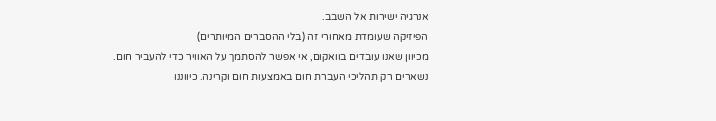אנרגיה ישירות אל השבב.
הפיזיקה שעומדת מאחורי זה (בלי ההסברים המיותרים)
מכיוון שאנו עובדים בוואקום, אי אפשר להסתמך על האוויר כדי להעביר חום. נשארים רק תהליכי העברת חום באמצעות חום וקרינה. כיווננו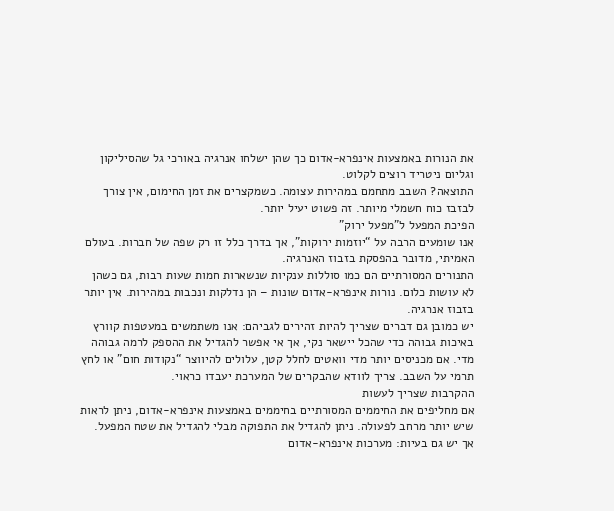את הנורות באמצעות אינפרא-אדום כך שהן ישלחו אנרגיה באורכי גל שהסיליקון וגליום ניטריד רוצים לקלוט.
התוצאה? השבב מתחמם במהירות עצומה. כשמקצרים את זמן החימום, אין צורך לבזבז כוח חשמלי מיותר. זה פשוט יעיל יותר.
הפיכת המפעל ל”מפעל ירוק”
אנו שומעים הרבה על “יוזמות ירוקות”, אך בדרך כלל זו רק שפה של חברות. בעולם האמיתי, מדובר בהפסקת בזבוז האנרגיה.
התנורים המסורתיים הם כמו סוללות ענקיות שנשארות חמות שעות רבות, גם כשהן לא עושות כלום. נורות אינפרא-אדום שונות – הן נדלקות ונכבות במהירות. אין יותר בזבוז אנרגיה.
יש כמובן גם דברים שצריך להיות זהירים לגביהם: אנו משתמשים במעטפות קוורץ באיכות גבוהה כדי שהכל יישאר נקי, אך אי אפשר להגדיל את ההספק לרמה גבוהה מדי. אם מכניסים יותר מדי וואטים לחלל קטן, עלולים להיווצר “נקודות חום” או לחץ תרמי על השבב. צריך לוודא שהבקרים של המערכת יעבדו כראוי.
ההקרבות שצריך לעשות
אם מחליפים את החיממים המסורתיים בחיממים באמצעות אינפרא-אדום, ניתן לראות שיש יותר מרחב לפעולה. ניתן להגדיל את התפוקה מבלי להגדיל את שטח המפעל.
אך יש גם בעיות: מערכות אינפרא-אדום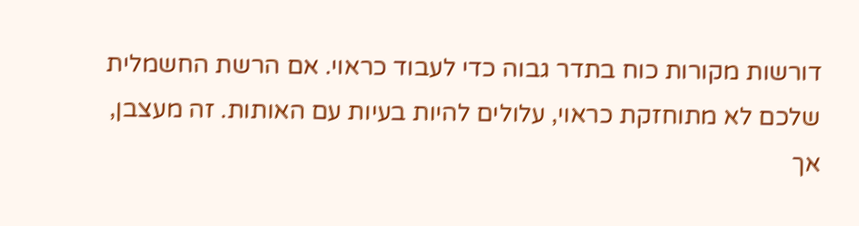דורשות מקורות כוח בתדר גבוה כדי לעבוד כראוי. אם הרשת החשמלית שלכם לא מתוחזקת כראוי, עלולים להיות בעיות עם האותות. זה מעצבן, אך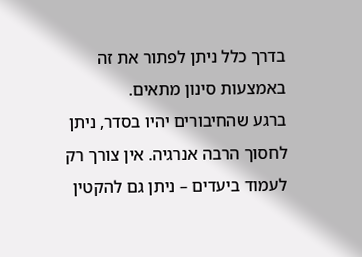בדרך כלל ניתן לפתור את זה באמצעות סינון מתאים.
ברגע שהחיבורים יהיו בסדר, ניתן לחסוך הרבה אנרגיה. אין צורך רק לעמוד ביעדים – ניתן גם להקטין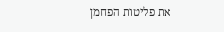את פליטות הפחמן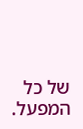של כל המפעל.